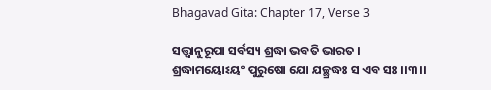Bhagavad Gita: Chapter 17, Verse 3

ସତ୍ତ୍ୱାନୁରୂପା ସର୍ବସ୍ୟ ଶ୍ରଦ୍ଧା ଭବତି ଭାରତ ।
ଶ୍ରଦ୍ଧାମୟୋଽୟଂ ପୁରୁଷୋ ଯୋ ଯଚ୍ଛ୍ରଦ୍ଧଃ ସ ଏବ ସଃ ।।୩।।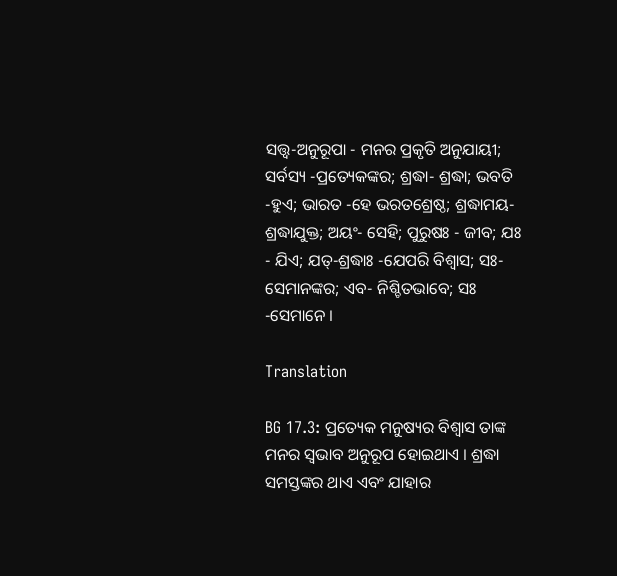ସତ୍ତ୍ୱ-ଅନୁରୂପା - ମନର ପ୍ରକୃତି ଅନୁଯାୟୀ; ସର୍ବସ୍ୟ -ପ୍ରତ୍ୟେକଙ୍କର; ଶ୍ରଦ୍ଧା- ଶ୍ରଦ୍ଧା; ଭବତି -ହୁଏ; ଭାରତ -ହେ ଭରତଶ୍ରେଷ୍ଠ; ଶ୍ରଦ୍ଧାମୟ- ଶ୍ରଦ୍ଧାଯୁକ୍ତ; ଅୟଂ- ସେହି; ପୁରୁଷଃ - ଜୀବ; ଯଃ - ଯିଏ; ଯତ୍‌-ଶ୍ରଦ୍ଧାଃ -ଯେପରି ବିଶ୍ୱାସ; ସଃ- ସେମାନଙ୍କର; ଏବ- ନିଶ୍ଚିତଭାବେ; ସଃ -ସେମାନେ ।

Translation

BG 17.3: ପ୍ରତ୍ୟେକ ମନୁଷ୍ୟର ବିଶ୍ୱାସ ତାଙ୍କ ମନର ସ୍ୱଭାବ ଅନୁରୂପ ହୋଇଥାଏ । ଶ୍ରଦ୍ଧା ସମସ୍ତଙ୍କର ଥାଏ ଏବଂ ଯାହାର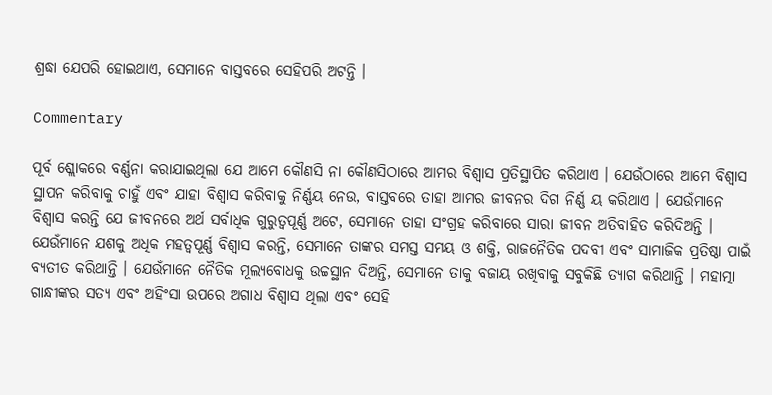ଶ୍ରଦ୍ଧା ଯେପରି ହୋଇଥାଏ, ସେମାନେ ବାସ୍ତବରେ ସେହିପରି ଅଟନ୍ତି ।

Commentary

ପୂର୍ବ ଶ୍ଲୋକରେ ବର୍ଣ୍ଣନା କରାଯାଇଥିଲା ଯେ ଆମେ କୌଣସି ନା କୌଣସିଠାରେ ଆମର ବିଶ୍ୱାସ ପ୍ରତିସ୍ଥାପିତ କରିଥାଏ । ଯେଉଁଠାରେ ଆମେ ବିଶ୍ୱାସ ସ୍ଥାପନ କରିବାକୁ ଚାହୁଁ ଏବଂ ଯାହା ବିଶ୍ୱାସ କରିବାକୁ ନିର୍ଣ୍ଣୟ ନେଉ, ବାସ୍ତବରେ ତାହା ଆମର ଜୀବନର ଦିଗ ନିର୍ଣ୍ଣ ୟ କରିଥାଏ । ଯେଉଁମାନେ ବିଶ୍ୱାସ କରନ୍ତି ଯେ ଜୀବନରେ ଅର୍ଥ ସର୍ବାଧିକ ଗୁରୁତ୍ୱପୂର୍ଣ୍ଣ ଅଟେ, ସେମାନେ ତାହା ସଂଗ୍ରହ କରିବାରେ ସାରା ଜୀବନ ଅତିବାହିତ କରିଦିଅନ୍ତି । ଯେଉଁମାନେ ଯଶକୁ ଅଧିକ ମହତ୍ୱପୂର୍ଣ୍ଣ ବିଶ୍ୱାସ କରନ୍ତି, ସେମାନେ ତାଙ୍କର ସମସ୍ତ ସମୟ ଓ ଶକ୍ତି, ରାଜନୈତିକ ପଦବୀ ଏବଂ ସାମାଜିକ ପ୍ରତିଷ୍ଠା ପାଇଁ ବ୍ୟତୀତ କରିଥାନ୍ତି । ଯେଉଁମାନେ ନୈତିକ ମୂଲ୍ୟବୋଧକୁ ଉଚ୍ଚସ୍ଥାନ ଦିଅନ୍ତି, ସେମାନେ ତାକୁ ବଜାୟ ରଖିବାକୁ ସବୁକିଛି ତ୍ୟାଗ କରିଥାନ୍ତି । ମହାତ୍ମା ଗାନ୍ଧୀଙ୍କର ସତ୍ୟ ଏବଂ ଅହିଂସା ଉପରେ ଅଗାଧ ବିଶ୍ୱାସ ଥିଲା ଏବଂ ସେହି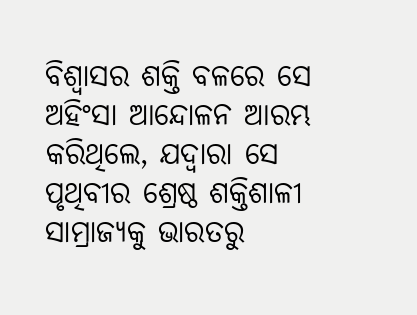ବିଶ୍ୱାସର ଶକ୍ତି ବଳରେ ସେ ଅହିଂସା ଆନ୍ଦୋଳନ ଆରମ୍ଭ କରିଥିଲେ, ଯଦ୍ୱାରା ସେ ପୃଥିବୀର ଶ୍ରେଷ୍ଠ ଶକ୍ତିଶାଳୀ ସାମ୍ରାଜ୍ୟକୁ ଭାରତରୁ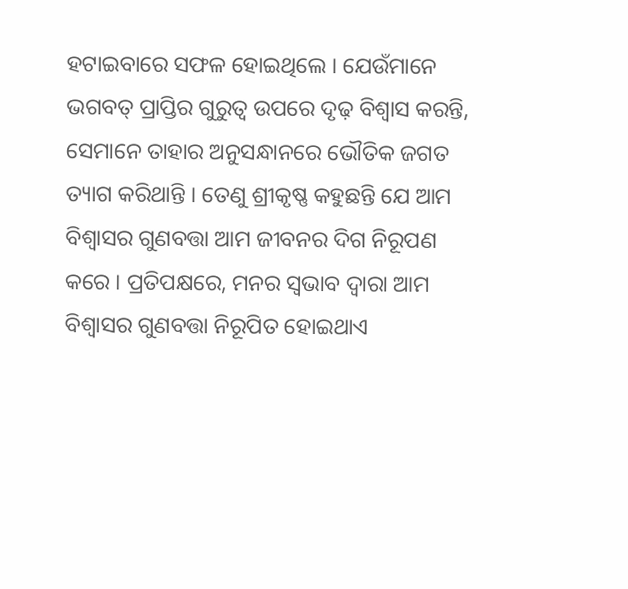ହଟାଇବାରେ ସଫଳ ହୋଇଥିଲେ । ଯେଉଁମାନେ ଭଗବତ୍ ପ୍ରାପ୍ତିର ଗୁରୁତ୍ୱ ଉପରେ ଦୃଢ଼ ବିଶ୍ୱାସ କରନ୍ତି, ସେମାନେ ତାହାର ଅନୁସନ୍ଧାନରେ ଭୌତିକ ଜଗତ ତ୍ୟାଗ କରିଥାନ୍ତି । ତେଣୁ ଶ୍ରୀକୃଷ୍ଣ କହୁଛନ୍ତି ଯେ ଆମ ବିଶ୍ୱାସର ଗୁଣବତ୍ତା ଆମ ଜୀବନର ଦିଗ ନିରୂପଣ କରେ । ପ୍ରତିପକ୍ଷରେ, ମନର ସ୍ୱଭାବ ଦ୍ୱାରା ଆମ ବିଶ୍ୱାସର ଗୁଣବତ୍ତା ନିରୂପିତ ହୋଇଥାଏ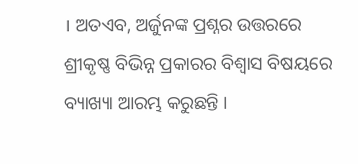। ଅତଏବ, ଅର୍ଜୁନଙ୍କ ପ୍ରଶ୍ନର ଉତ୍ତରରେ ଶ୍ରୀକୃଷ୍ଣ ବିଭିନ୍ନ ପ୍ରକାରର ବିଶ୍ୱାସ ବିଷୟରେ ବ୍ୟାଖ୍ୟା ଆରମ୍ଭ କରୁଛନ୍ତି ।